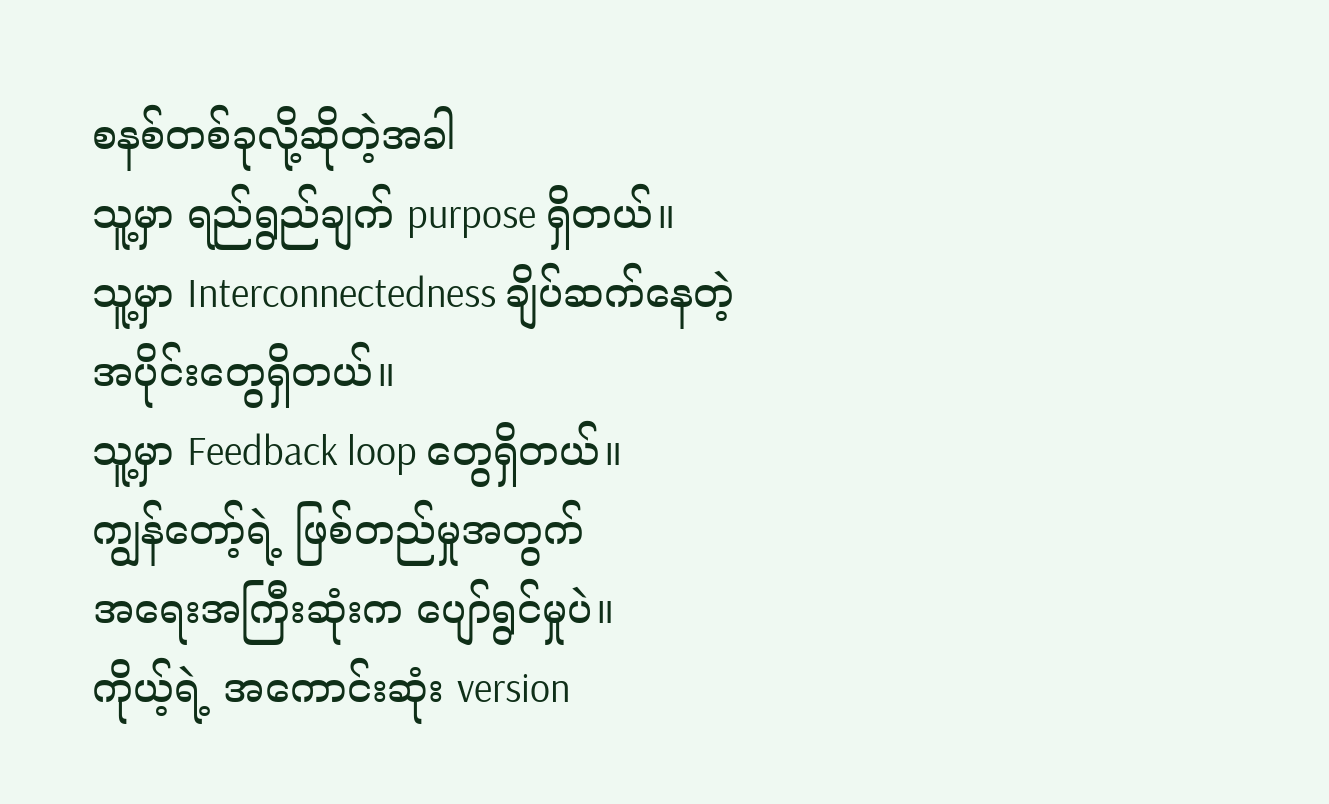စနစ်တစ်ခုလို့ဆိုတဲ့အခါ
သူ့မှာ ရည်ရွည်ချက် purpose ရှိတယ်။
သူ့မှာ Interconnectedness ချိပ်ဆက်နေတဲ့
အပိုင်းတွေရှိတယ်။
သူ့မှာ Feedback loop တွေရှိတယ်။
ကျွန်တော့်ရဲ့ ဖြစ်တည်မှုအတွက်
အရေးအကြီးဆုံးက ပျော်ရွင်မှုပဲ။
ကိုယ့်ရဲ့ အကောင်းဆုံး version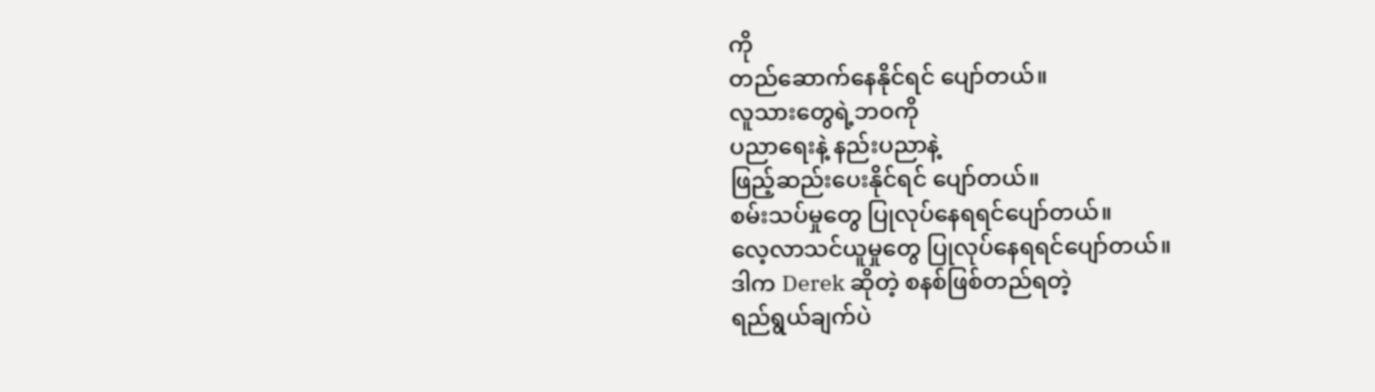ကို
တည်ဆောက်နေနိုင်ရင် ပျော်တယ်။
လူသားတွေရဲ့ဘဝကို
ပညာရေးနဲ့ နည်းပညာနဲ့
ဖြည့်ဆည်းပေးနိုင်ရင် ပျော်တယ်။
စမ်းသပ်မှုတွေ ပြုလုပ်နေရရင်ပျော်တယ်။
လေ့လာသင်ယူမှုတွေ ပြုလုပ်နေရရင်ပျော်တယ်။
ဒါက Derek ဆိုတဲ့ စနစ်ဖြစ်တည်ရတဲ့
ရည်ရွယ်ချက်ပဲ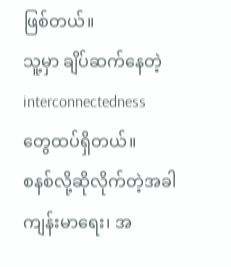ဖြစ်တယ်။
သူ့မှာ ချိပ်ဆက်နေတဲ့ interconnectedness
တွေထပ်ရှိတယ်။
စနစ်လို့ဆိုလိုက်တဲ့အခါ
ကျန်းမာရေး၊ အ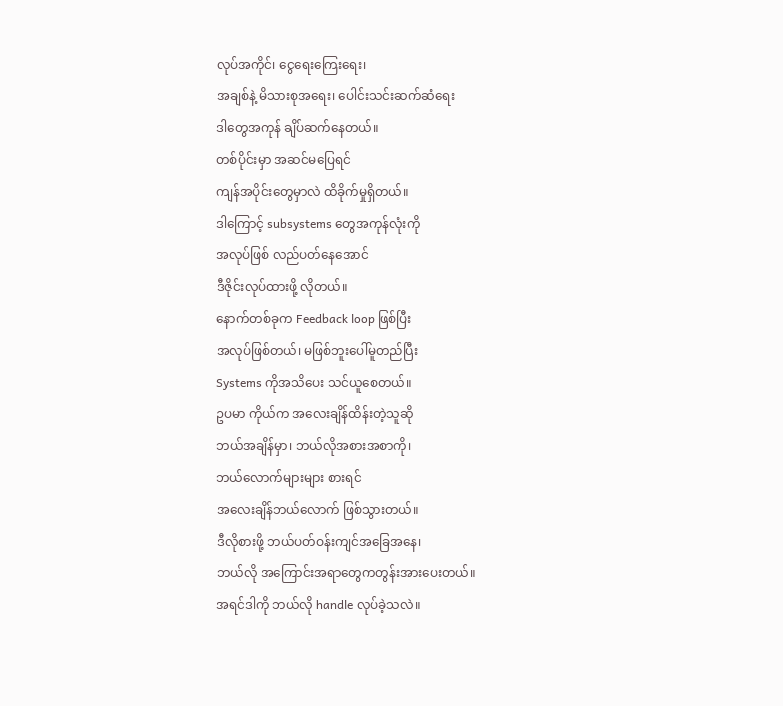လုပ်အကိုင်၊ ငွေရေးကြေးရေး၊
အချစ်နဲ့ မိသားစုအရေး၊ ပေါင်းသင်းဆက်ဆံရေး
ဒါတွေအကုန် ချိပ်ဆက်နေတယ်။
တစ်ပိုင်းမှာ အဆင်မပြေရင်
ကျန်အပိုင်းတွေမှာလဲ ထိခိုက်မှုရှိတယ်။
ဒါကြောင့် subsystems တွေအကုန်လုံးကို
အလုပ်ဖြစ် လည်ပတ်နေအောင်
ဒီဇိုင်းလုပ်ထားဖို့ လိုတယ်။
နောက်တစ်ခုက Feedback loop ဖြစ်ပြီး
အလုပ်ဖြစ်တယ်၊ မဖြစ်ဘူးပေါ်မူတည်ပြီး
Systems ကိုအသိပေး သင်ယူစေတယ်။
ဥပမာ ကိုယ်က အလေးချိန်ထိန်းတဲ့သူဆို
ဘယ်အချိန်မှာ၊ ဘယ်လိုအစားအစာကို၊
ဘယ်လောက်များများ စားရင်
အလေးချိန်ဘယ်လောက် ဖြစ်သွားတယ်။
ဒီလိုစားဖို့ ဘယ်ပတ်ဝန်းကျင်အခြေအနေ၊
ဘယ်လို အကြောင်းအရာတွေကတွန်းအားပေးတယ်။
အရင်ဒါကို ဘယ်လို handle လုပ်ခဲ့သလဲ။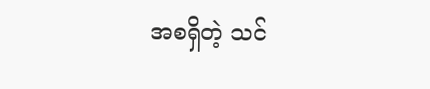အစရှိတဲ့ သင်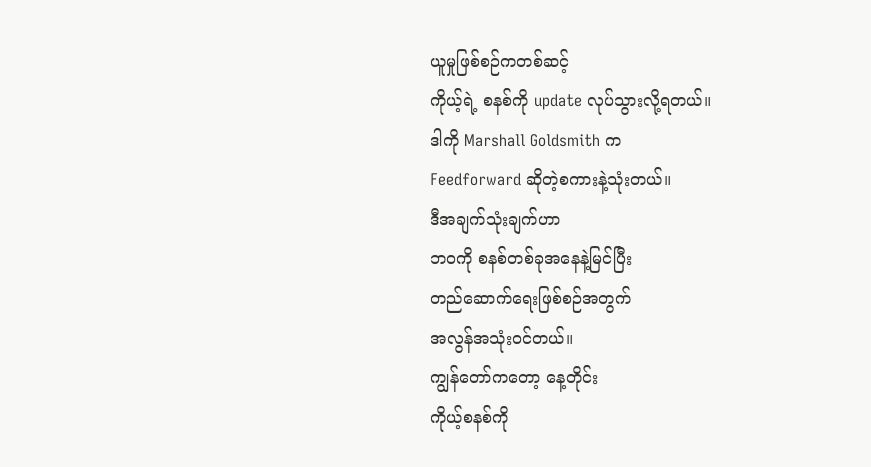ယူမှုဖြစ်စဉ်ကတစ်ဆင့်
ကိုယ့်ရဲ့ စနစ်ကို update လုပ်သွားလို့ရတယ်။
ဒါကို Marshall Goldsmith က
Feedforward ဆိုတဲ့စကားနဲ့သုံးတယ်။
ဒီအချက်သုံးချက်ဟာ
ဘဝကို စနစ်တစ်ခုအနေနဲ့မြင်ပြီး
တည်ဆောက်ရေးဖြစ်စဉ်အတွက်
အလွန်အသုံးဝင်တယ်။
ကျွန်တော်ကတော့ နေ့တိုင်း
ကိုယ့်စနစ်ကို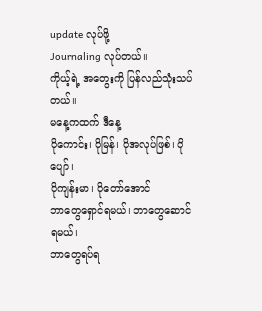update လုပ်ဖို့
Journaling လုပ်တယ်။
ကိုယ့်ရဲ့ အတွေးကို ပြန်လည်သုံးသပ်တယ်။
မနေ့ကထက် ဒီနေ့
ပိုကောင်း၊ ပိုမြန်၊ ပိုအလုပ်ဖြစ်၊ ပိုပျော်၊
ပိုကျန်းမာ၊ ပိုတော်အောင်
ဘာတွေရှောင်ရမယ်၊ ဘာတွေဆောင်ရမယ်၊
ဘာတွေရပ်ရ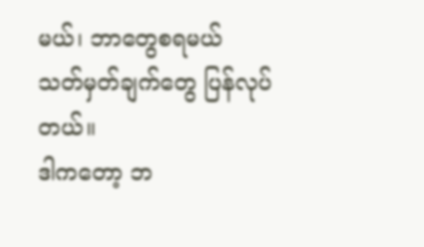မယ်၊ ဘာတွေစရမယ်
သတ်မှတ်ချက်တွေ ပြန်လုပ်တယ်။
ဒါကတော့ ဘ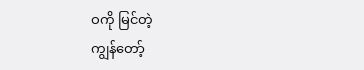ဝကို မြင်တဲ့
ကျွန်တော့်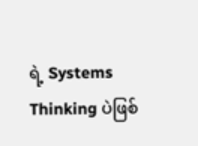ရဲ့ Systems Thinking ပဲဖြစ်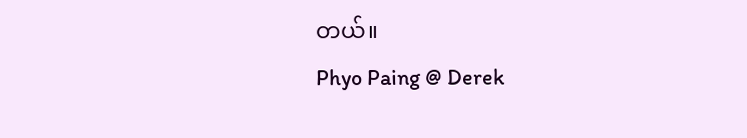တယ်။
Phyo Paing @ Derek